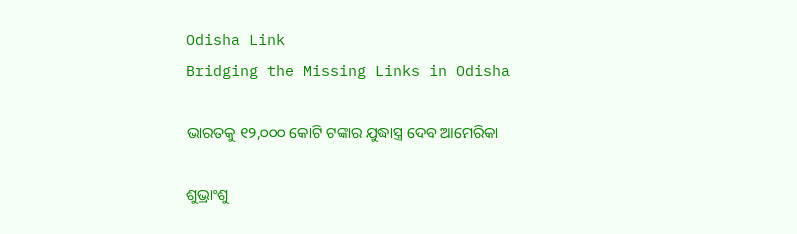Odisha Link
Bridging the Missing Links in Odisha

ଭାରତକୁ ୧୨,୦୦୦ କୋଟି ଟଙ୍କାର ଯୁଦ୍ଧାସ୍ତ୍ର ଦେବ ଆମେରିକା

ଶୁଭ୍ରାଂଶୁ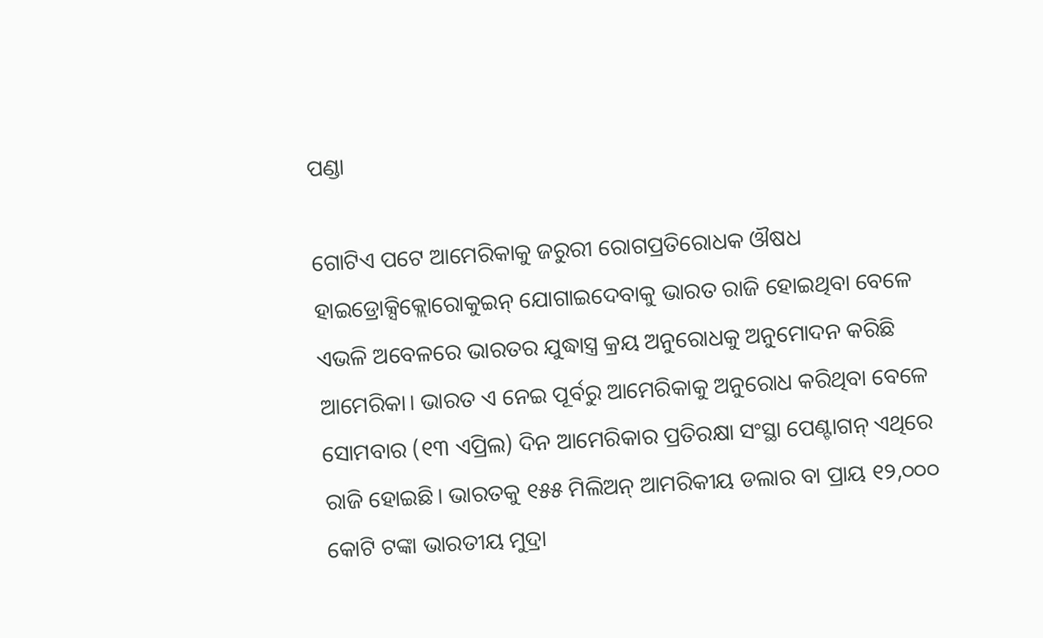ପଣ୍ଡା

ଗୋଟିଏ ପଟେ ଆମେରିକାକୁ ଜରୁରୀ ରୋଗପ୍ରତିରୋଧକ ଔଷଧ ହାଇଡ୍ରୋକ୍ସିକ୍ଲୋରୋକୁଇନ୍‌ ଯୋଗାଇଦେବାକୁ ଭାରତ ରାଜି ହୋଇଥିବା ବେଳେ ଏଭଳି ଅବେଳରେ ଭାରତର ଯୁଦ୍ଧାସ୍ତ୍ର କ୍ରୟ ଅନୁରୋଧକୁ ଅନୁମୋଦନ କରିଛି ଆମେରିକା। ଭାରତ ଏ ନେଇ ପୂର୍ବରୁ ଆମେରିକାକୁ ଅନୁରୋଧ କରିଥିବା ବେଳେ ସୋମବାର (୧୩ ଏପ୍ରିଲ) ଦିନ ଆମେରିକାର ପ୍ରତିରକ୍ଷା ସଂସ୍ଥା ପେଣ୍ଟାଗନ୍‌ ଏଥିରେ ରାଜି ହୋଇଛି। ଭାରତକୁ ୧୫୫ ମିଲିଅନ୍‌ ଆମରିକୀୟ ଡଲାର ବା ପ୍ରାୟ ୧୨,୦୦୦ କୋଟି ଟଙ୍କା ଭାରତୀୟ ମୁଦ୍ରା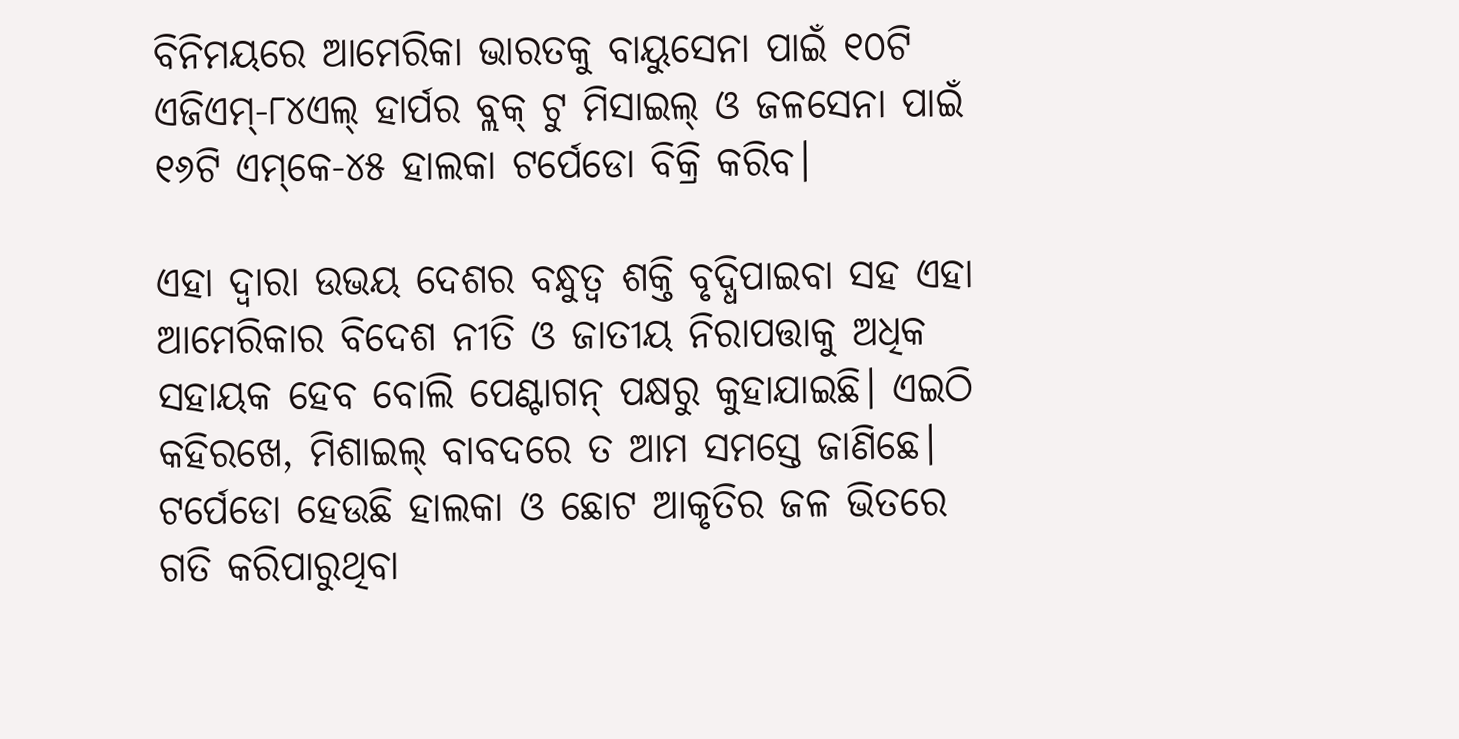ବିନିମୟରେ ଆମେରିକା ଭାରତକୁ ବାୟୁସେନା ପାଇଁ ୧୦ଟି ଏଜିଏମ୍-୮୪ଏଲ୍‌ ହାର୍ପର ବ୍ଲକ୍‌ ଟୁ ମିସାଇଲ୍‌ ଓ ଜଳସେନା ପାଇଁ ୧୬ଟି ଏମ୍‌କେ-୪୫ ହାଲକା ଟର୍ପେଡୋ ବିକ୍ରି କରିବ।

ଏହା ଦ୍ବାରା ଉଭୟ ଦେଶର ବନ୍ଧୁତ୍ବ ଶକ୍ତି ବୃଦ୍ଧିପାଇବା ସହ ଏହା ଆମେରିକାର ବିଦେଶ ନୀତି ଓ ଜାତୀୟ ନିରାପତ୍ତାକୁ ଅଧିକ ସହାୟକ ହେବ ବୋଲି ପେଣ୍ଟାଗନ୍‌ ପକ୍ଷରୁ କୁହାଯାଇଛି। ଏଇଠି କହିରଖେ, ମିଶାଇଲ୍‌ ବାବଦରେ ତ ଆମ ସମସ୍ତେ ଜାଣିଛେ। ଟର୍ପେଡୋ ହେଉଛି ହାଲକା ଓ ଛୋଟ ଆକୃତିର ଜଳ ଭିତରେ ଗତି କରିପାରୁଥିବା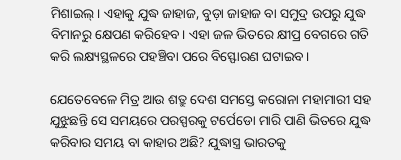ମିଶାଇଲ୍। ଏହାକୁ ଯୁଦ୍ଧ ଜାହାଜ, ବୁଡ଼ା ଜାହାଜ ବା ସମୁଦ୍ର ଉପରୁ ଯୁଦ୍ଧ ବିମାନରୁ କ୍ଷେପଣ କରିହେବ। ଏହା ଜଳ ଭିତରେ କ୍ଷୀପ୍ର ବେଗରେ ଗତି କରି ଲକ୍ଷ୍ୟସ୍ଥଳରେ ପହଞ୍ଚିବା ପରେ ବିସ୍ଫୋରଣ ଘଟାଇବ।

ଯେତେବେଳେ ମିତ୍ର ଆଉ ଶତ୍ରୁ ଦେଶ ସମସ୍ତେ କରୋନା ମହାମାରୀ ସହ ଯୁଝୁଛନ୍ତି ସେ ସମୟରେ ପରସ୍ପରକୁ ଟର୍ପେଡୋ ମାରି ପାଣି ଭିତରେ ଯୁଦ୍ଧ କରିବାର ସମୟ ବା କାହାର ଅଛି? ଯୁଦ୍ଧାସ୍ତ୍ର ଭାରତକୁ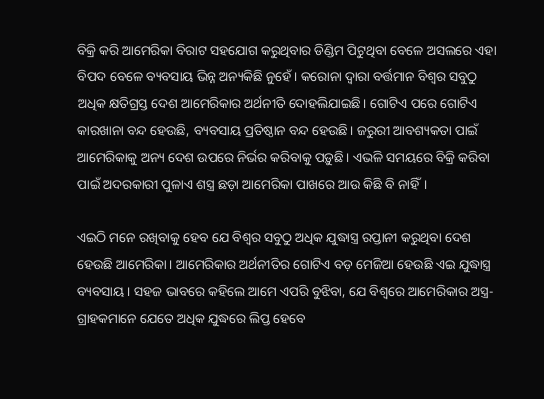ବିକ୍ରି କରି ଆମେରିକା ବିରାଟ ସହଯୋଗ କରୁଥିବାର ଡିଣ୍ଡିମ ପିଟୁଥିବା ବେଳେ ଅସଲରେ ଏହା ବିପଦ ବେଳେ ବ୍ୟବସାୟ ଭିନ୍ନ ଅନ୍ୟକିଛି ନୁହେଁ। କରୋନା ଦ୍ବାରା ବର୍ତ୍ତମାନ ବିଶ୍ବର ସବୁଠୁ ଅଧିକ କ୍ଷତିଗ୍ରସ୍ତ ଦେଶ ଆମେରିକାର ଅର୍ଥନୀତି ଦୋହଲିଯାଇଛି। ଗୋଟିଏ ପରେ ଗୋଟିଏ କାରଖାନା ବନ୍ଦ ହେଉଛି, ବ୍ୟବସାୟ ପ୍ରତିଷ୍ଠାନ ବନ୍ଦ ହେଉଛି। ଜରୁରୀ ଆବଶ୍ୟକତା ପାଇଁ ଆମେରିକାକୁ ଅନ୍ୟ ଦେଶ ଉପରେ ନିର୍ଭର କରିବାକୁ ପଡ଼ୁଛି। ଏଭଳି ସମୟରେ ବିକ୍ରି କରିବା ପାଇଁ ଅଦରକାରୀ ପୁଳାଏ ଶସ୍ତ୍ର ଛଡ଼ା ଆମେରିକା ପାଖରେ ଆଉ କିଛି ବି ନାହିଁ।

ଏଇଠି ମନେ ରଖିବାକୁ ହେବ ଯେ ବିଶ୍ବର ସବୁଠୁ ଅଧିକ ଯୁଦ୍ଧାସ୍ତ୍ର ରପ୍ତାନୀ କରୁଥିବା ଦେଶ ହେଉଛି ଆମେରିକା। ଆମେରିକାର ଅର୍ଥନୀତିର ଗୋଟିଏ ବଡ଼ ମେଜିଆ ହେଉଛି ଏଇ ଯୁଦ୍ଧାସ୍ତ୍ର ବ୍ୟବସାୟ। ସହଜ ଭାବରେ କହିଲେ ଆମେ ଏପରି ବୁଝିବା, ଯେ ବିଶ୍ବରେ ଆମେରିକାର ଅସ୍ତ୍ର-ଗ୍ରାହକମାନେ ଯେତେ ଅଧିକ ଯୁଦ୍ଧରେ ଲିପ୍ତ ହେବେ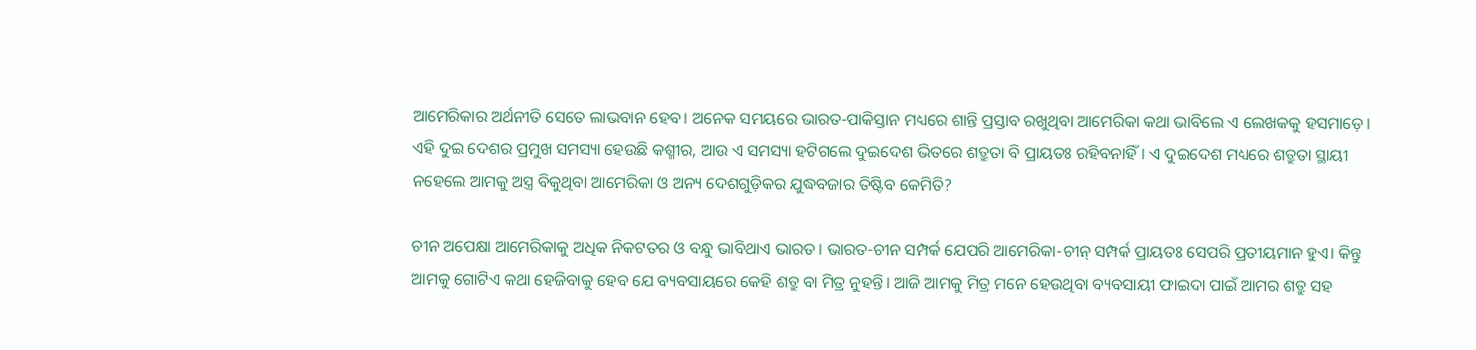ଆମେରିକାର ଅର୍ଥନୀତି ସେତେ ଲାଭବାନ ହେବ। ଅନେକ ସମୟରେ ଭାରତ-ପାକିସ୍ତାନ ମଧ୍ୟରେ ଶାନ୍ତି ପ୍ରସ୍ତାବ ରଖୁଥିବା ଆମେରିକା କଥା ଭାବିଲେ ଏ ଲେଖକକୁ ହସମାଡ଼େ। ଏହି ଦୁଇ ଦେଶର ପ୍ରମୁଖ ସମସ୍ୟା ହେଉଛି କଶ୍ମୀର, ଆଉ ଏ ସମସ୍ୟା ହଟିଗଲେ ଦୁଇଦେଶ ଭିତରେ ଶତ୍ରୁତା ବି ପ୍ରାୟତଃ ରହିବନାହିଁ। ଏ ଦୁଇଦେଶ ମଧ୍ୟରେ ଶତ୍ରୁତା ସ୍ଥାୟୀ ନହେଲେ ଆମକୁ ଅସ୍ତ୍ର ବିକୁଥିବା ଆମେରିକା ଓ ଅନ୍ୟ ଦେଶଗୁଡ଼ିକର ଯୁଦ୍ଧବଜାର ତିଷ୍ଟିବ କେମିତି?

ଚୀନ ଅପେକ୍ଷା ଆମେରିକାକୁ ଅଧିକ ନିକଟତର ଓ ବନ୍ଧୁ ଭାବିଥାଏ ଭାରତ। ଭାରତ-ଚୀନ ସମ୍ପର୍କ ଯେପରି ଆମେରିକା-ଚୀନ୍‌ ସମ୍ପର୍କ ପ୍ରାୟତଃ ସେପରି ପ୍ରତୀୟମାନ ହୁଏ। କିନ୍ତୁ ଆମକୁ ଗୋଟିଏ କଥା ହେଜିବାକୁ ହେବ ଯେ ବ୍ୟବସାୟରେ କେହି ଶତ୍ରୁ ବା ମିତ୍ର ନୁହନ୍ତି। ଆଜି ଆମକୁ ମିତ୍ର ମନେ ହେଉଥିବା ବ୍ୟବସାୟୀ ଫାଇଦା ପାଇଁ ଆମର ଶତ୍ରୁ ସହ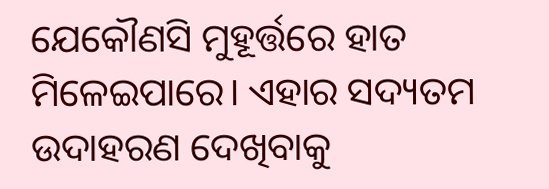ଯେକୌଣସି ମୁହୂର୍ତ୍ତରେ ହାତ ମିଳେଇପାରେ। ଏହାର ସଦ୍ୟତମ ଉଦାହରଣ ଦେଖିବାକୁ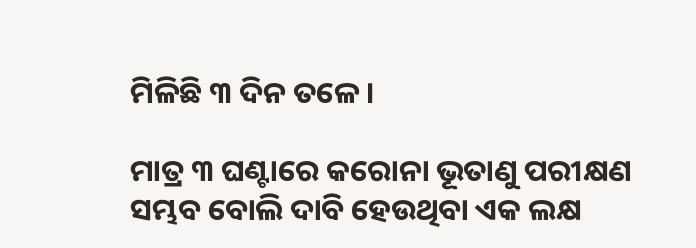ମିଳିଛି ୩ ଦିନ ତଳେ।

ମାତ୍ର ୩ ଘଣ୍ଟାରେ କରୋନା ଭୂତାଣୁ ପରୀକ୍ଷଣ ସମ୍ଭବ ବୋଲି ଦାବି ହେଉଥିବା ଏକ ଲକ୍ଷ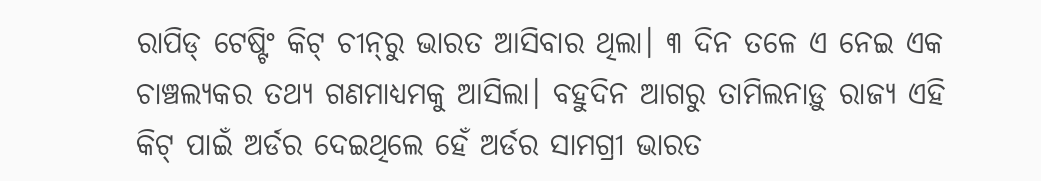ରାପିଡ୍‌ ଟେଷ୍ଟିଂ କିଟ୍‌ ଚୀନ୍‌ରୁ ଭାରତ ଆସିବାର ଥିଲା। ୩ ଦିନ ତଳେ ଏ ନେଇ ଏକ ଚାଞ୍ଚଲ୍ୟକର ତଥ୍ୟ ଗଣମାଧ୍ୟମକୁ ଆସିଲା। ବହୁଦିନ ଆଗରୁ ତାମିଲନାଡ଼ୁ ରାଜ୍ୟ ଏହି କିଟ୍‌ ପାଇଁ ଅର୍ଡର ଦେଇଥିଲେ ହେଁ ଅର୍ଡର ସାମଗ୍ରୀ ଭାରତ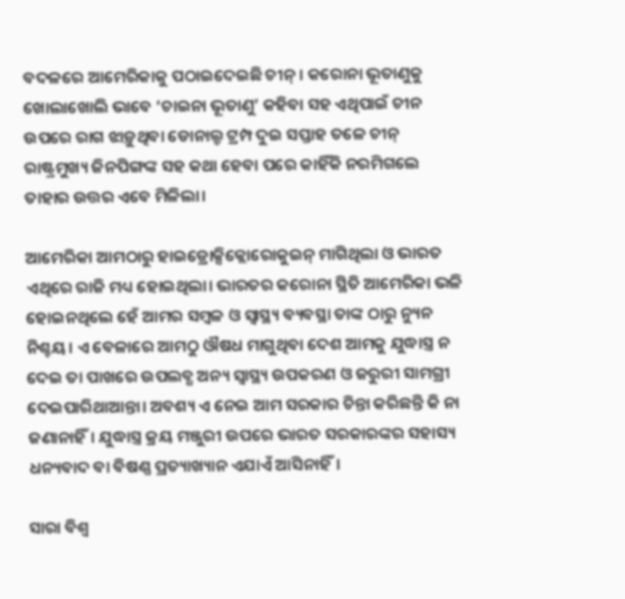ବଦଳରେ ଆମେରିକାକୁ ପଠାଇଦେଇଛି ଚୀନ୍। କରୋନା ଭୂତାଣୁକୁ ଖୋଲାଖୋଲି ଭାବେ ‘ଚାଇନା ଭୂତାଣୁ’ କହିବା ସହ ଏଥିପାଇଁ ଚୀନ ଉପରେ ରାଗ ଝାଡ଼ୁଥିବା ଡୋନାଲ୍ଡ ଟ୍ରମ୍ପ ଦୁଇ ସପ୍ତାହ ତଳେ ଚୀନ୍‌ ରାଷ୍ଟ୍ରମୁଖ୍ୟ ଜିନପିଙ୍ଗଙ୍କ ସହ କଥା ହେବା ପରେ କାହିଁକି ନରମିଗଲେ ତାହାର ଉତ୍ତର ଏବେ ମିଳିଲା।

ଆମେରିକା ଆମଠାରୁ ହାଇଡ୍ରୋକ୍ସିକ୍ଲୋରୋକୁଇନ୍‌ ମାଗିଥିଲା ଓ ଭାରତ ଏଥିରେ ରାଜି ମଧ୍ୟ ହୋଇଥିଲା। ଭାରତର କରୋନା ସ୍ଥିତି ଆମେରିକା ଭଳି ହୋଇନଥିଲେ ହେଁ ଆମର ସମ୍ବଳ ଓ ସ୍ବାସ୍ଥ୍ୟ ବ୍ୟବସ୍ଥା ତାଙ୍କ ଠାରୁ ନ୍ୟୁନ ନିଶ୍ଚୟ। ଏ ବେଳାରେ ଆମଠୁ ଔଷଧ ମାଗୁଥିବା ଦେଶ ଆମକୁ ଯୁଦ୍ଧାସ୍ତ୍ର ନ ଦେଇ ତା ପାଖରେ ଉପଲବ୍ଧ ଅନ୍ୟ ସ୍ବାସ୍ଥ୍ୟ ଉପକରଣ ଓ ଜରୁରୀ ସାମଗ୍ରୀ ଦେଇପାରିଥାଆନ୍ତା। ଅବଶ୍ୟ ଏ ନେଇ ଆମ ସରକାର ଚିନ୍ତା କରିଛନ୍ତି କି ନା ଜଣାନାହିଁ। ଯୁଦ୍ଧାସ୍ତ୍ର କ୍ରୟ ମଞ୍ଜୁରୀ ଉପରେ ଭାରତ ସରକାରଙ୍କର ସହାସ୍ୟ ଧନ୍ୟବାଦ ବା ବିଷଣ୍ଣ ପ୍ରତ୍ୟାଖ୍ୟାନ ଏଯାଏଁ ଆସିନାହିଁ।

ସାରା ବିଶ୍ବ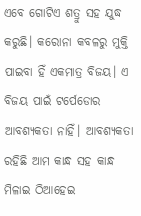ଏବେ ଗୋଟିଏ ଶତ୍ରୁ ସହ ଯୁଦ୍ଧ କରୁଛି। କରୋନା କବଳରୁ ମୁକ୍ତି ପାଇବା ହିଁ ଏକମାତ୍ର ବିଜୟ। ଏ ବିଜୟ ପାଇଁ ଟର୍ପେଡୋର ଆବଶ୍ୟକତା ନାହିଁ। ଆବଶ୍ୟକତା ରହିଛି ଆମ କାନ୍ଧ ସହ କାନ୍ଧ ମିଳାଇ ଠିଆହେଇ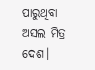ପାରୁଥିବା ଅସଲ ମିତ୍ର ଦେଶ।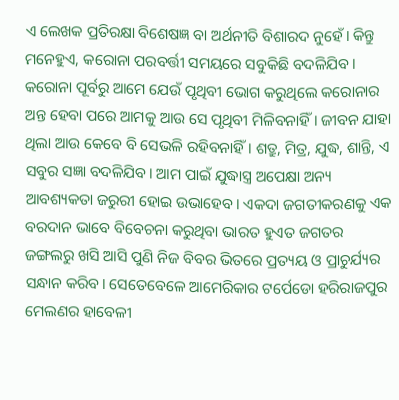ଏ ଲେଖକ ପ୍ରତିରକ୍ଷା ବିଶେଷଜ୍ଞ ବା ଅର୍ଥନୀତି ବିଶାରଦ ନୁହେଁ। କିନ୍ତୁ ମନେହୁଏ, କରୋନା ପରବର୍ତ୍ତୀ ସମୟରେ ସବୁକିଛି ବଦଳିଯିବ। କରୋନା ପୂର୍ବରୁ ଆମେ ଯେଉଁ ପୃଥିବୀ ଭୋଗ କରୁଥିଲେ କରୋନାର ଅନ୍ତ ହେବା ପରେ ଆମକୁ ଆଉ ସେ ପୃଥିବୀ ମିଳିବନାହିଁ। ଜୀବନ ଯାହା ଥିଲା ଆଉ କେବେ ବି ସେଭଳି ରହିବନାହିଁ। ଶତ୍ରୁ, ମିତ୍ର, ଯୁଦ୍ଧ, ଶାନ୍ତି, ଏ ସବୁର ସଜ୍ଞା ବଦଳିଯିବ। ଆମ ପାଇଁ ଯୁଦ୍ଧାସ୍ତ୍ର ଅପେକ୍ଷା ଅନ୍ୟ ଆବଶ୍ୟକତା ଜରୁରୀ ହୋଇ ଉଭାହେବ। ଏକଦା ଜଗତୀକରଣକୁ ଏକ ବରଦାନ ଭାବେ ବିବେଚନା କରୁଥିବା ଭାରତ ହୁଏତ ଜଗତର ଜଙ୍ଗଲରୁ ଖସି ଆସି ପୁଣି ନିଜ ବିବର ଭିତରେ ପ୍ରତ୍ୟୟ ଓ ପ୍ରାଚୁର୍ଯ୍ୟର ସନ୍ଧାନ କରିବ। ସେତେବେଳେ ଆମେରିକାର ଟର୍ପେଡୋ ହରିରାଜପୁର ମେଲଣର ହାବେଳୀ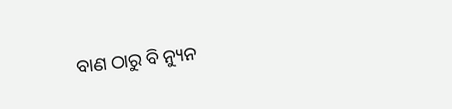ବାଣ ଠାରୁ ବି ନ୍ୟୁନ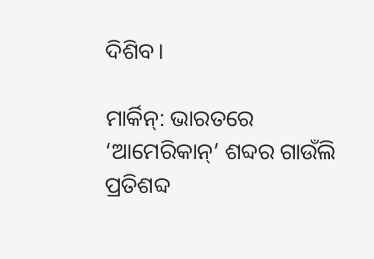ଦିଶିବ।

ମାର୍କିନ୍: ଭାରତରେ ‘ଆମେରିକାନ୍’ ଶବ୍ଦର ଗାଉଁଲି ପ୍ରତିଶବ୍ଦ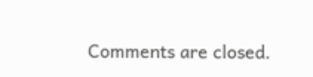Comments are closed.